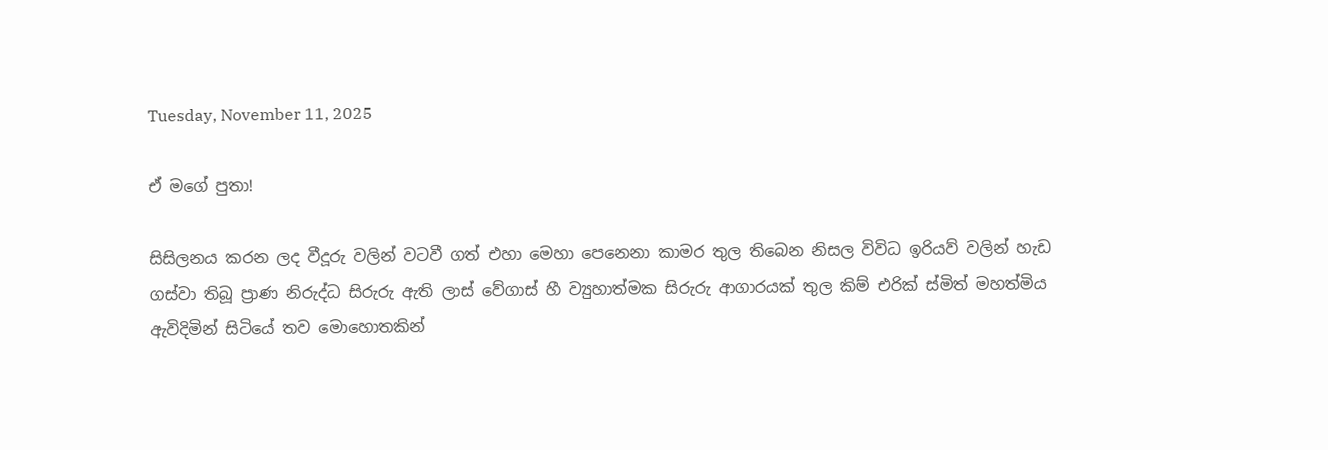Tuesday, November 11, 2025

ඒ මගේ පුතා!

සිසිලනය කරන ලද වීදූරු වලින් වටවී ගත් එහා මෙහා පෙනෙනා කාමර තුල තිබෙන නිසල විවිධ ඉරියව් වලින් හැඩ ගස්වා තිබූ ප්‍රාණ නිරුද්ධ සිරුරු ඇති ලාස් වේගාස් හී ව්‍යුහාත්මක සිරුරු ආගාරයක් තුල කිම් එරික් ස්මිත් මහත්මිය ඇවිදිමින් සිටියේ තව මොහොතකින්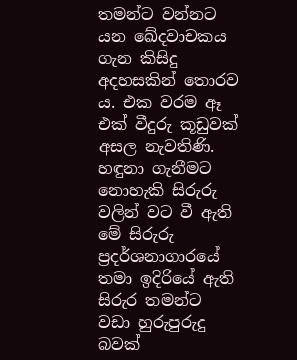තමන්ට වන්නට යන ඛේදවාචකය ගැන කිසිදු අදහසකින් තොරව ය. එක වරම ඈ එක් වීදුරු කූඩුවක් අසල නැවතිණි. හඳුනා ගැනීමට නොහැකි සිරුරු වලින් වට වී ඇති මේ සිරුරු ප්‍රදර්ශනාගාරයේ තමා ඉදිරියේ ඇති සිරුර තමන්ට වඩා හුරුපුරුදු බවක්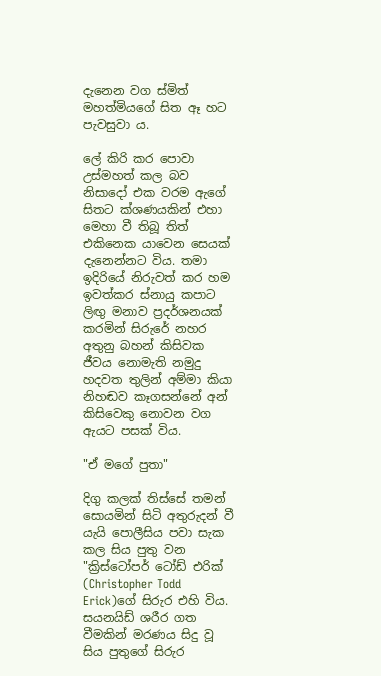දැනෙන වග ස්මිත් මහත්මියගේ සිත ඈ හට පැවසුවා ය.

ලේ කිරි කර පොවා උස්මහත් කල බව නිසාදෝ එක වරම ඇගේ සිතට ක්ශණයකින් එහා මෙහා වී තිබූ තිත් එකිනෙක යාවෙන සෙයක් දැනෙන්නට විය. තමා ඉදිරියේ නිරුවත් කර හම ඉවත්කර ස්නායු කපාට ලිඟු මනාව ප්‍රදර්ශනයක් කරමින් සිරුරේ නහර අතුනු බහන් කිසිවක ජීවය නොමැති නමුදු හදවත තුලින් අම්මා කියා නිහඬව කෑගසන්නේ අන් කිසිවෙකු නොවන වග ඇයට පසක් විය.

"ඒ මගේ පුතා"

දිගු කලක් තිස්සේ තමන් සොයමින් සිටි අතුරුදන් වී යැයි පොලීසිය පවා සැක කල සිය පුතු වන "ක්‍රිස්ටෝපර් ටෝඩ් එරික් (Christopher Todd Erick)ගේ සිරුර එහි විය. සයනයිඩ් ශරීර ගත වීමකින් මරණය සිදු වූ සිය පුතුගේ සිරුර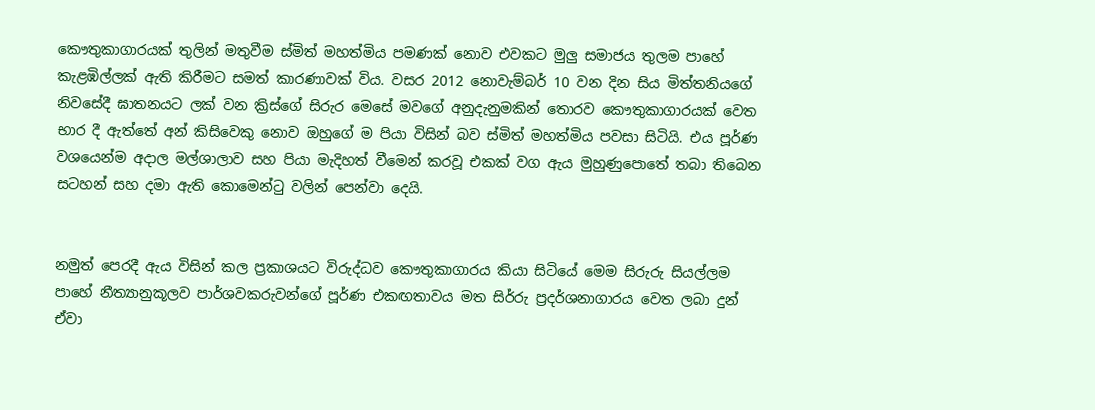කෞතුකාගාරයක් තුලින් මතුවීම ස්මිත් මහත්මිය පමණක් නොව එවකට මුලු සමාජය තුලම පාහේ කැළඹිල්ලක් ඇති කිරීමට සමත් කාරණාවක් විය. වසර 2012 නොවැම්බර් 10 වන දින සිය මිත්තනියගේ නිවසේදී ඝාතනයට ලක් වන ක්‍රිස්ගේ සිරුර මෙසේ මවගේ අනුදැනුමකින් තොරව කෞතුකාගාරයක් වෙත භාර දී ඇත්තේ අන් කිසිවෙකු නොව ඔහුගේ ම පියා විසින් බව ස්මිත් මහත්මිය පවසා සිටියි. එය පූර්ණ වශයෙන්ම අදාල මල්ශාලාව සහ පියා මැදිහත් වීමෙන් කරවූ එකක් වග ඇය මුහුණුපොතේ තබා තිබෙන සටහන් සහ දමා ඇති කොමෙන්ටු වලින් පෙන්වා දෙයි.


නමුත් පෙරදී ඇය විසින් කල ප්‍රකාශයට විරුද්ධව කෞතුකාගාරය කියා සිටියේ මෙම සිරුරු සියල්ලම පාහේ නීත්‍යානුකූලව පාර්ශවකරුවන්ගේ පූර්ණ එකඟතාවය මත සිර්රු ප්‍රදර්ශනාගාරය වෙත ලබා දුන් ඒවා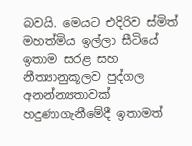බවයි. මෙයට එදිරිව ස්මිත් මහත්මිය ඉල්ලා සීටියේ ඉතාම සරළ සහ නීත්‍යානුකූලව පුද්ගල අනන්න්‍යතාවක් හදුණාගැනීමේදී ඉතාමත්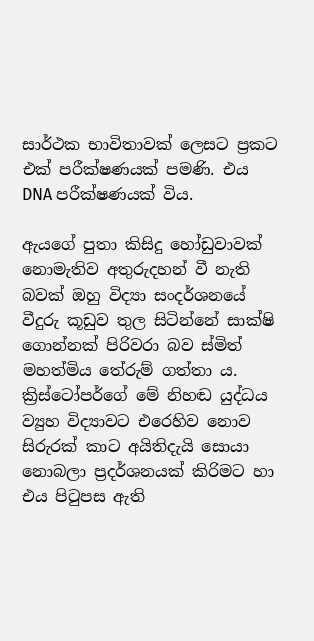සාර්ථක භාවිතාවක් ලෙසට ප්‍රකට එක් පරීක්ෂණයක් පමණි. එය DNA පරීක්ෂණයක් විය.

ඇයගේ පුතා කිසිදු හෝඩුවාවක් නොමැතිව අතුරුදහන් වී නැති බවක් ඔහු විද්‍යා සංදර්ශනයේ වීදුරු කූඩුව තුල සිටින්නේ සාක්ෂි ගොන්නක් පිරිවරා බව ස්මිත් මහත්මිය තේරුම් ගත්තා ය. ක්‍රිස්ටෝපර්ගේ මේ නිහඬ යුද්ධය ව්‍යුහ විද්‍යාවට එරෙහිව නොව සිරුරක් කාට අයිතිදැයි සොයා නොබලා ප්‍රදර්ශනයක් කිරිමට හා එය පිටුපස ඇති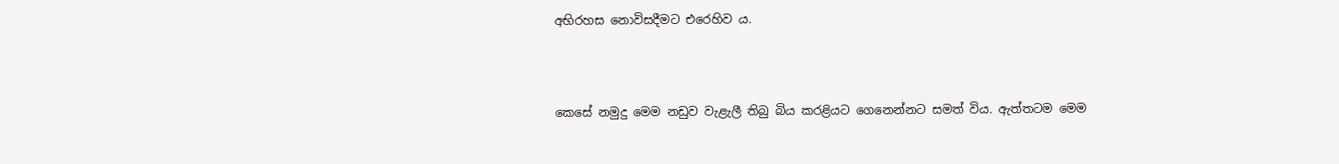අභිරහස නොවිසදීමට එරෙහිව ය.



කෙසේ නමුදු මෙම නඩුව වැළැලී තිබු බිය කරළියට ගෙනෙන්නට සමත් විය. ඇත්තටම මෙම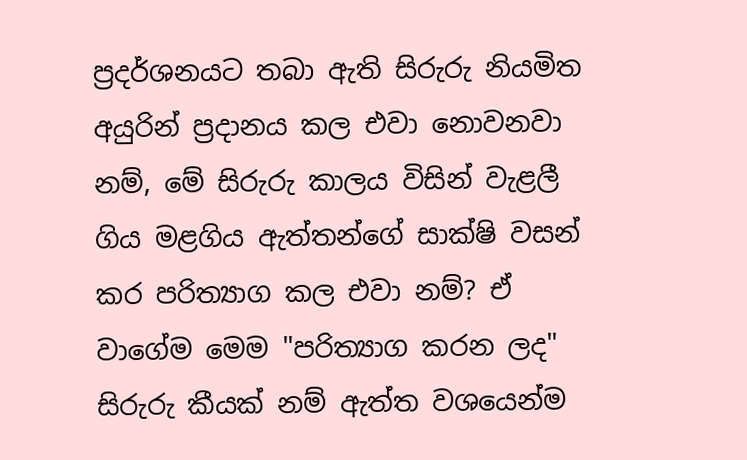ප්‍රදර්ශනයට තබා ඇති සිරුරු නියමිත අයුරින් ප්‍රදානය කල එවා නොවනවා නම්, මේ සිරුරු කාලය විසින් වැළලී ගිය මළගිය ඇත්තන්ගේ සාක්ෂි වසන් කර පරිත්‍යාග කල එවා නම්? ඒ වාගේම මෙම "පරිත්‍යාග කරන ලද" සිරුරු කීයක් නම් ඇත්ත වශයෙන්ම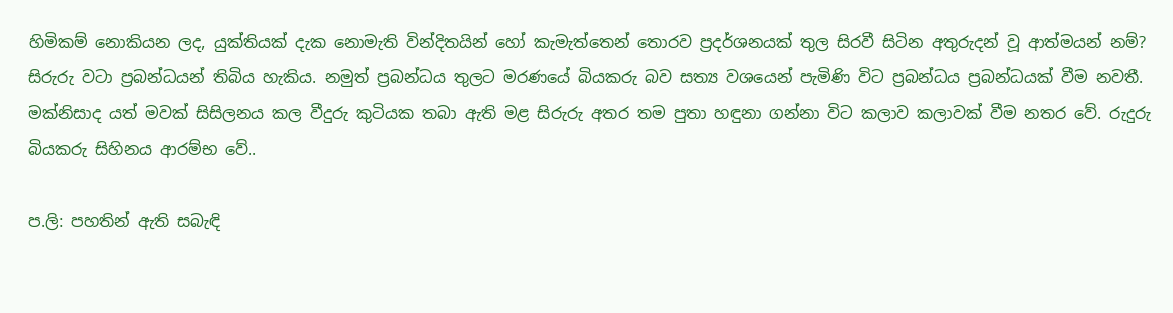හිමිකම් නොකියන ලද, යුක්තියක් දැක නොමැති වින්දිතයින් හෝ කැමැත්තෙන් තොරව ප්‍රදර්ශනයක් තුල සිරවී සිටින අතුරුදන් වූ ආත්මයන් නම්? සිරුරු වටා ප්‍රබන්ධයන් තිබිය හැකිය. නමුත් ප්‍රබන්ධය තුලට මරණයේ බියකරු බව සත්‍ය වශයෙන් පැමිණි විට ප්‍රබන්ධය ප්‍රබන්ධයක් වීම නවතී. මක්නිසාද යත් මවක් සිසිලනය කල වීදුරු කුටියක තබා ඇති මළ සිරුරු අතර තම පුතා හඳුනා ගන්නා විට කලාව කලාවක් වීම නතර වේ. රුදුරු බියකරු සිහිනය ආරම්භ වේ..

ප.ලි: පහතින් ඇති සබැඳි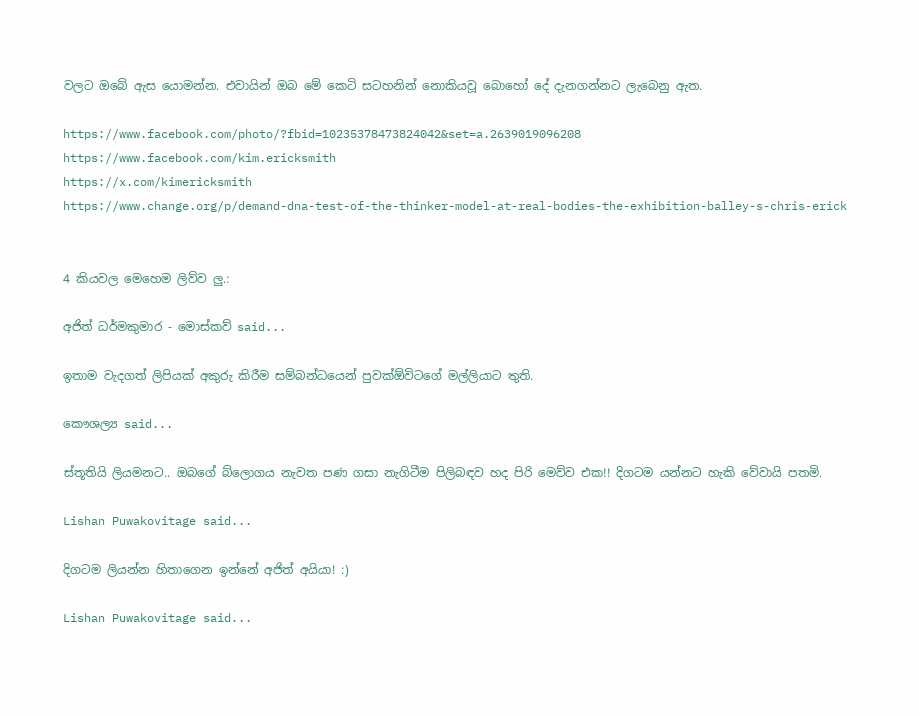වලට ඔබේ ඇස යොමන්න. එවායින් ඔබ මේ කෙටි සටහනින් නොකියවූ බොහෝ දේ දැනගන්නට ලැබෙනු ඇත.

https://www.facebook.com/photo/?fbid=10235378473824042&set=a.2639019096208
https://www.facebook.com/kim.ericksmith
https://x.com/kimericksmith
https://www.change.org/p/demand-dna-test-of-the-thinker-model-at-real-bodies-the-exhibition-balley-s-chris-erick


4 කියවල මෙහෙම ලිව්ව ලු.:

අජිත් ධර්මකුමාර - මොස්කව් said...

ඉතාම වැදගත් ලිපියක් අකුරු කිරීම සම්බන්ධයෙන් පුවක්ඕවිටගේ මල්ලියාට තුති.

කෞශල්‍ය said...

ස්තූතියි ලියමනට.. ඔබගේ බ්ලොගය නැවත පණ ගසා නැගිටීම පිලිබඳව හද පිරි මෙව්ව එක!! දිගටම යන්නට හැකි වේවායි පතමි.

Lishan Puwakovitage said...

දිගටම ලියන්න හිතාගෙන ඉන්නේ අජිත් අයියා! :)

Lishan Puwakovitage said...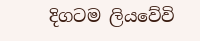දිගටම ලියවේවි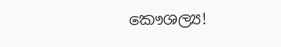කෞශල්‍ය!